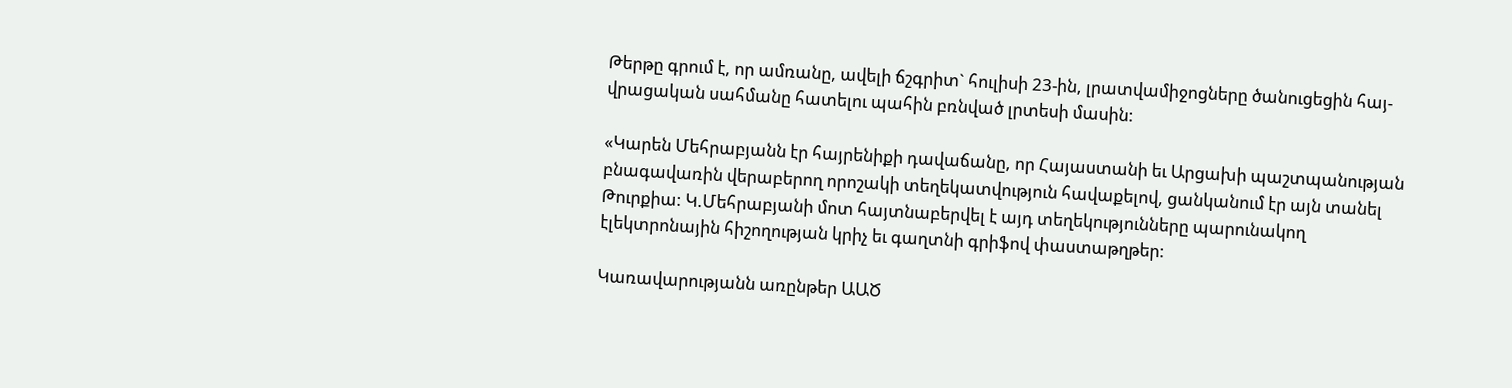Թերթը գրում է, որ ամռանը, ավելի ճշգրիտ` հուլիսի 23-ին, լրատվամիջոցները ծանուցեցին հայ-վրացական սահմանը հատելու պահին բռնված լրտեսի մասին:

«Կարեն Մեհրաբյանն էր հայրենիքի դավաճանը, որ Հայաստանի եւ Արցախի պաշտպանության բնագավառին վերաբերող որոշակի տեղեկատվություն հավաքելով, ցանկանում էր այն տանել Թուրքիա: Կ.Մեհրաբյանի մոտ հայտնաբերվել է այդ տեղեկությունները պարունակող էլեկտրոնային հիշողության կրիչ եւ գաղտնի գրիֆով փաստաթղթեր:

Կառավարությանն առընթեր ԱԱԾ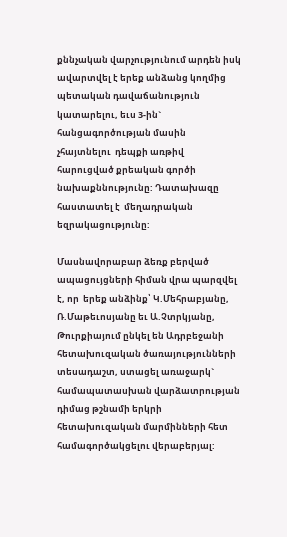քննչական վարչությունում արդեն իսկ ավարտվել է երեք անձանց կողմից պետական դավաճանություն կատարելու, եւս 3-ին` հանցագործության մասին  չհայտնելու  դեպքի առթիվ հարուցված քրեական գործի նախաքննությունը: Դատախազը հաստատել է  մեղադրական եզրակացությունը:

Մասնավորաբար ձեռք բերված ապացույցների հիման վրա պարզվել է, որ  երեք անձինք՝ Կ.Մեհրաբյանը, Ռ.Մաթեւոսյանը եւ Ա.Չտրկյանը,  Թուրքիայում ընկել են Ադրբեջանի հետախուզական ծառայությունների տեսադաշտ, ստացել առաջարկ` համապատասխան վարձատրության դիմաց թշնամի երկրի հետախուզական մարմինների հետ համագործակցելու վերաբերյալ: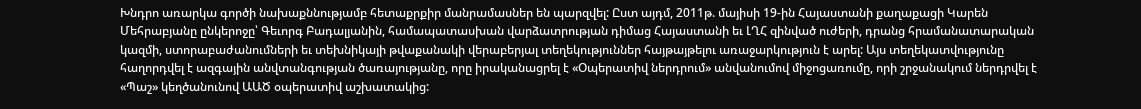Խնդրո առարկա գործի նախաքննությամբ հետաքրքիր մանրամասներ են պարզվել: Ըստ այդմ, 2011թ. մայիսի 19-ին Հայաստանի քաղաքացի Կարեն Մեհրաբյանը ընկերոջը՝ Գեւորգ Բադալյանին, համապատասխան վարձատրության դիմաց Հայաստանի եւ ԼՂՀ զինված ուժերի, դրանց հրամանատարական կազմի, ստորաբաժանումների եւ տեխնիկայի թվաքանակի վերաբերյալ տեղեկություններ հայթայթելու առաջարկություն է արել: Այս տեղեկատվությունը հաղորդվել է ազգային անվտանգության ծառայությանը, որը իրականացրել է «Օպերատիվ ներդրում» անվանումով միջոցառումը, որի շրջանակում ներդրվել է «Պաշ» կեղծանունով ԱԱԾ օպերատիվ աշխատակից: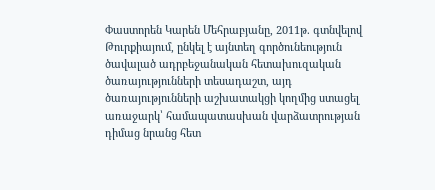Փաստորեն Կարեն Մեհրաբյանը, 2011թ. գտնվելով Թուրքիայում, ընկել է այնտեղ գործունեություն ծավալած ադրբեջանական հետախուզական ծառայությունների տեսադաշտ, այդ ծառայությունների աշխատակցի կողմից ստացել առաջարկ՝ համապատասխան վարձատրության դիմաց նրանց հետ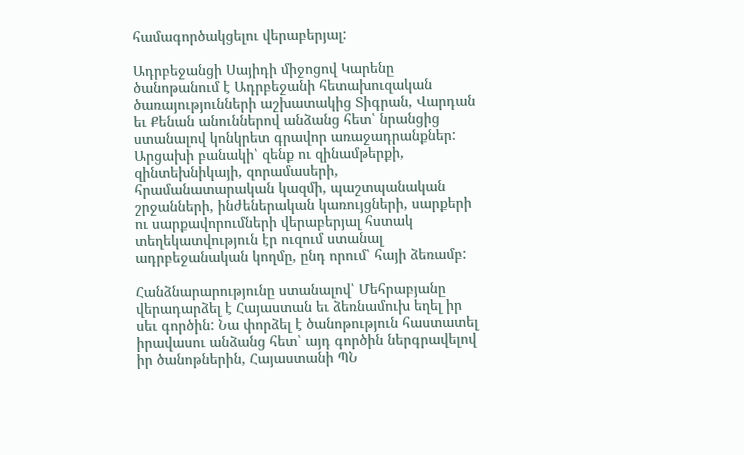համագործակցելու վերաբերյալ:

Ադրբեջանցի Սայիդի միջոցով Կարենը ծանոթանում է Ադրբեջանի հետախուզական ծառայությունների աշխատակից Տիգրան, Վարդան եւ Քենան անուններով անձանց հետ՝ նրանցից ստանալով կոնկրետ գրավոր առաջադրանքներ: Արցախի բանակի՝ զենք ու զինամթերքի, զինտեխնիկայի, զորամասերի, հրամանատարական կազմի, պաշտպանական շրջանների, ինժեներական կառույցների, սարքերի ու սարքավորումների վերաբերյալ հստակ տեղեկատվություն էր ուզում ստանալ ադրբեջանական կողմը, ընդ որում՝ հայի ձեռամբ:

Հանձնարարությունը ստանալով՝ Մեհրաբյանը վերադարձել է Հայաստան եւ ձեռնամուխ եղել իր սեւ գործին: Նա փորձել է ծանոթություն հաստատել իրավասու անձանց հետ՝ այդ գործին ներգրավելով իր ծանոթներին, Հայաստանի ՊՆ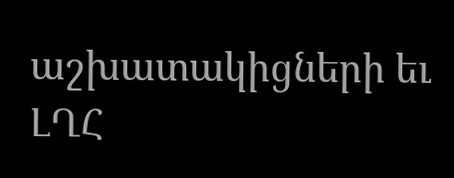աշխատակիցների եւ ԼՂՀ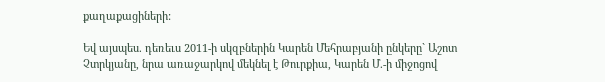քաղաքացիների:

Եվ այսպես. դեռեւս 2011-ի սկզբներին Կարեն Մեհրաբյանի ընկերը` Աշոտ Չտրկյանը, նրա առաջարկով մեկնել է Թուրքիա, Կարեն Մ.-ի միջոցով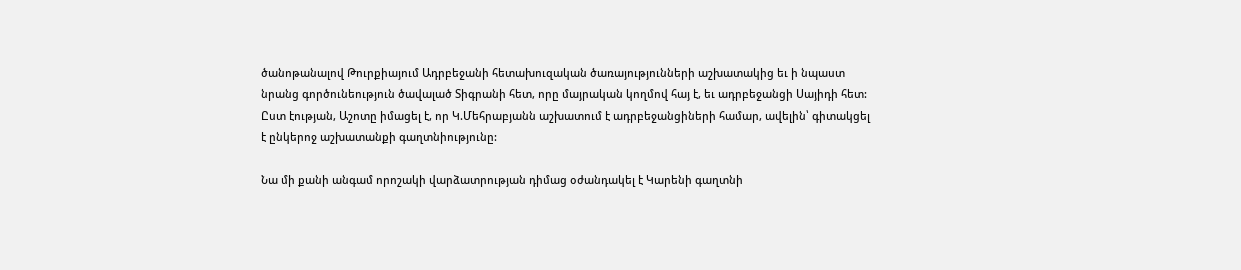ծանոթանալով Թուրքիայում Ադրբեջանի հետախուզական ծառայությունների աշխատակից եւ ի նպաստ նրանց գործունեություն ծավալած Տիգրանի հետ, որը մայրական կողմով հայ է, եւ ադրբեջանցի Սայիդի հետ: Ըստ էության, Աշոտը իմացել է, որ Կ.Մեհրաբյանն աշխատում է ադրբեջանցիների համար, ավելին՝ գիտակցել է ընկերոջ աշխատանքի գաղտնիությունը:

Նա մի քանի անգամ որոշակի վարձատրության դիմաց օժանդակել է Կարենի գաղտնի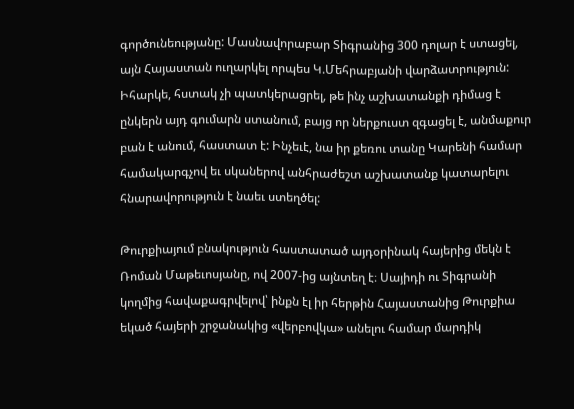գործունեությանը: Մասնավորաբար Տիգրանից 300 դոլար է ստացել, այն Հայաստան ուղարկել որպես Կ.Մեհրաբյանի վարձատրություն: Իհարկե, հստակ չի պատկերացրել, թե ինչ աշխատանքի դիմաց է ընկերն այդ գումարն ստանում, բայց որ ներքուստ զգացել է, անմաքուր բան է անում, հաստատ է: Ինչեւէ, նա իր քեռու տանը Կարենի համար համակարգչով եւ սկաներով անհրաժեշտ աշխատանք կատարելու հնարավորություն է նաեւ ստեղծել:

Թուրքիայում բնակություն հաստատած այդօրինակ հայերից մեկն է Ռոման Մաթեւոսյանը, ով 2007-ից այնտեղ է։ Սայիդի ու Տիգրանի կողմից հավաքագրվելով՝ ինքն էլ իր հերթին Հայաստանից Թուրքիա եկած հայերի շրջանակից «վերբովկա» անելու համար մարդիկ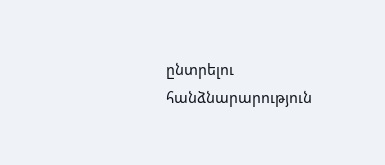ընտրելու հանձնարարություն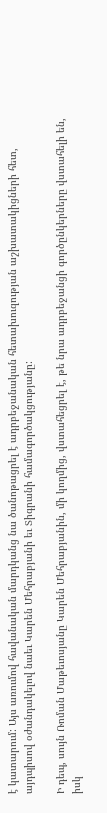է կատարում: Այս առումով հավանական մարդկանց նա ծանոթացրել է ադրբեջանական հետախուզության աշխատակիցների հետ, այդպիսով օժանդակելով նաեւ Կարեն Մեհրաբյանի եւ Տիգրանի համագործակցությանը:

Ի դեպ, սույն Ռոման Մաթեւոսյանը Կարեն Մեհրաբյանին, մի կողմից, վստահեցրել է, թե նրա ադրբեջանցի գործընկերները վստահելի են, իսկ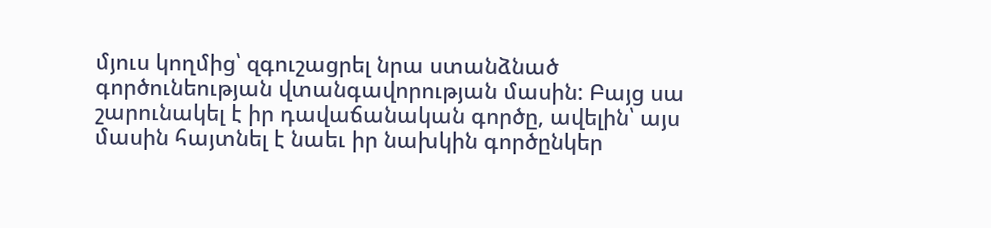մյուս կողմից՝ զգուշացրել նրա ստանձնած գործունեության վտանգավորության մասին: Բայց սա շարունակել է իր դավաճանական գործը, ավելին՝ այս մասին հայտնել է նաեւ իր նախկին գործընկեր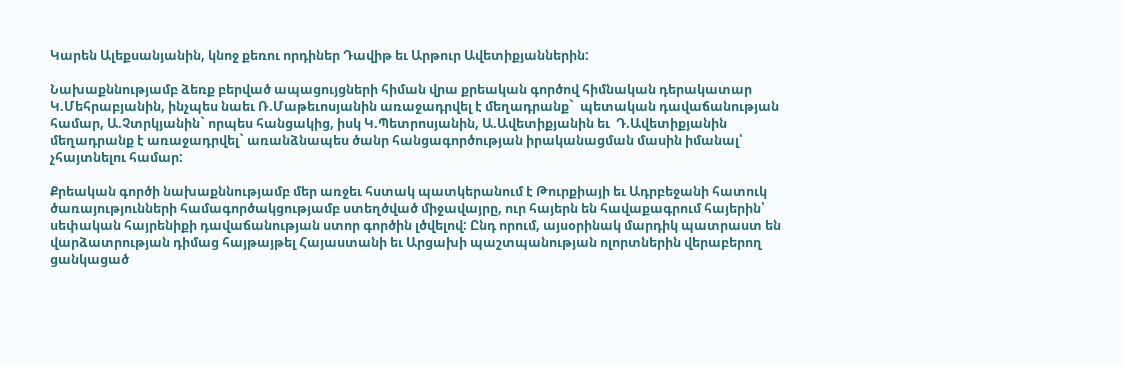Կարեն Ալեքսանյանին, կնոջ քեռու որդիներ Դավիթ եւ Արթուր Ավետիքյաններին:

Նախաքննությամբ ձեռք բերված ապացույցների հիման վրա քրեական գործով հիմնական դերակատար Կ.Մեհրաբյանին, ինչպես նաեւ Ռ.Մաթեւոսյանին առաջադրվել է մեղադրանք`  պետական դավաճանության համար, Ա.Չտրկյանին` որպես հանցակից, իսկ Կ.Պետրոսյանին, Ա.Ավետիքյանին եւ  Դ.Ավետիքյանին մեղադրանք է առաջադրվել` առանձնապես ծանր հանցագործության իրականացման մասին իմանալ՝ չհայտնելու համար:

Քրեական գործի նախաքննությամբ մեր առջեւ հստակ պատկերանում է Թուրքիայի եւ Ադրբեջանի հատուկ ծառայությունների համագործակցությամբ ստեղծված միջավայրը, ուր հայերն են հավաքագրում հայերին՝ սեփական հայրենիքի դավաճանության ստոր գործին լծվելով: Ընդ որում, այսօրինակ մարդիկ պատրաստ են վարձատրության դիմաց հայթայթել Հայաստանի եւ Արցախի պաշտպանության ոլորտներին վերաբերող ցանկացած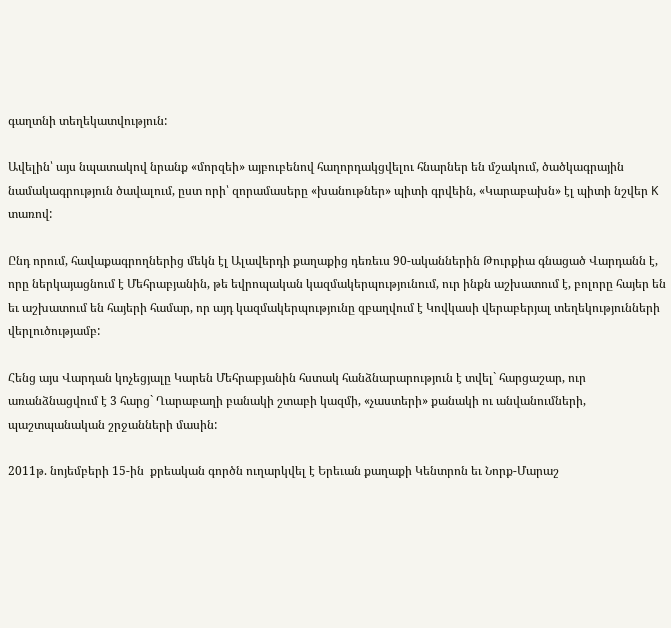գաղտնի տեղեկատվություն:

Ավելին՝ այս նպատակով նրանք «մորզեի» այբուբենով հաղորդակցվելու հնարներ են մշակում, ծածկագրային նամակագրություն ծավալում, ըստ որի՝ զորամասերը «խանութներ» պիտի գրվեին, «Կարաբախն» էլ պիտի նշվեր K տառով:

Ընդ որում, հավաքագրողներից մեկն էլ Ալավերդի քաղաքից դեռեւս 90-ականներին Թուրքիա գնացած Վարդանն է, որը ներկայացնում է Մեհրաբյանին, թե եվրոպական կազմակերպությունում, ուր ինքն աշխատում է, բոլորը հայեր են եւ աշխատում են հայերի համար, որ այդ կազմակերպությունը զբաղվում է Կովկասի վերաբերյալ տեղեկությունների վերլուծությամբ:

Հենց այս Վարդան կոչեցյալը Կարեն Մեհրաբյանին հստակ հանձնարարություն է տվել` հարցաշար, ուր առանձնացվում է 3 հարց` Ղարաբաղի բանակի շտաբի կազմի, «չաստերի» քանակի ու անվանումների, պաշտպանական շրջանների մասին:

2011թ. նոյեմբերի 15-ին  քրեական գործն ուղարկվել է Երեւան քաղաքի Կենտրոն եւ Նորք-Մարաշ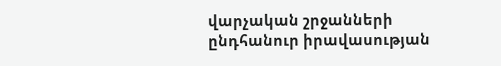վարչական շրջանների ընդհանուր իրավասության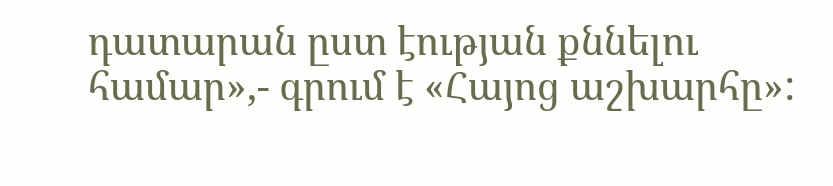դատարան ըստ էության քննելու համար»,- գրում է «Հայոց աշխարհը»: